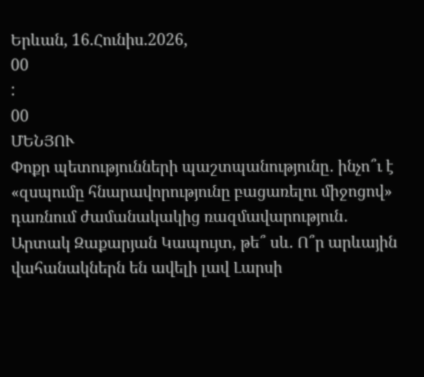Երևան, 16.Հունիս.2026,
00
:
00
ՄԵՆՅՈՒ
Փոքր պետությունների պաշտպանությունը․ ինչո՞ւ է «զսպումը հնարավորությունը բացառելու միջոցով» դառնում ժամանակակից ռազմավարություն․ Արտակ Զաքարյան Կապույտ, թե՞ սև. Ո՞ր արևային վահանակներն են ավելի լավ Լարսի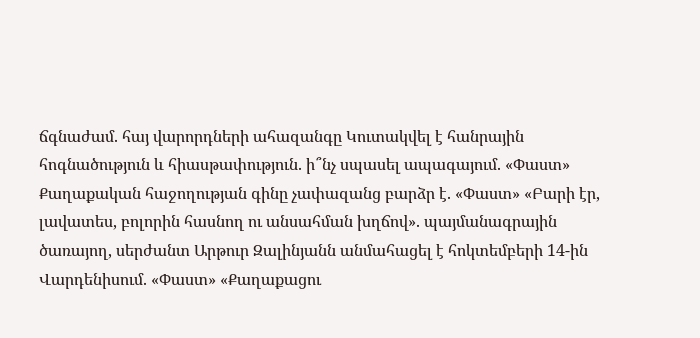ճգնաժամ. հայ վարորդների ահազանգը Կուտակվել է հանրային հոգնածություն և հիասթափություն. ի՞նչ սպասել ապագայում. «Փաստ» Քաղաքական հաջողության գինը չափազանց բարձր է. «Փաստ» «Բարի էր, լավատես, բոլորին հասնող ու անսահման խղճով». պայմանագրային ծառայող, սերժանտ Արթուր Զալինյանն անմահացել է հոկտեմբերի 14-ին Վարդենիսում. «Փաստ» «Քաղաքացու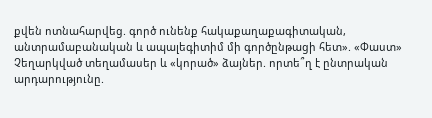քվեն ոտնահարվեց. գործ ունենք հակաքաղաքագիտական, անտրամաբանական և ապալեգիտիմ մի գործընթացի հետ». «Փաստ» Չեղարկված տեղամասեր և «կորած» ձայներ. որտե՞ղ է ընտրական արդարությունը.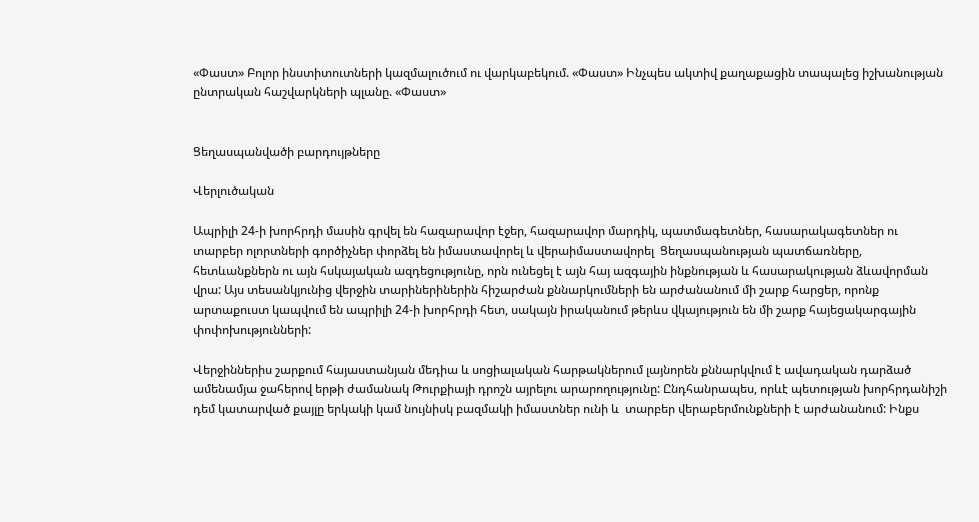«Փաստ» Բոլոր ինստիտուտների կազմալուծում ու վարկաբեկում. «Փաստ» Ինչպես ակտիվ քաղաքացին տապալեց իշխանության ընտրական հաշվարկների պլանը. «Փաստ»


Ցեղասպանվածի բարդույթները

Վերլուծական

Ապրիլի 24-ի խորհրդի մասին գրվել են հազարավոր էջեր, հազարավոր մարդիկ, պատմագետներ, հասարակագետներ ու տարբեր ոլորտների գործիչներ փորձել են իմաստավորել և վերաիմաստավորել  Ցեղասպանության պատճառները, հետևանքներն ու այն հսկայական ազդեցությունը, որն ունեցել է այն հայ ազգային ինքնության և հասարակության ձևավորման վրա: Այս տեսանկյունից վերջին տարիներիներին հիշարժան քննարկումների են արժանանում մի շարք հարցեր, որոնք արտաքուստ կապվում են ապրիլի 24-ի խորհրդի հետ, սակայն իրականում թերևս վկայություն են մի շարք հայեցակարգային փոփոխությունների:

Վերջիններիս շարքում հայաստանյան մեդիա և սոցիալական հարթակներում լայնորեն քննարկվում է ավադական դարձած ամենամյա ջահերով երթի ժամանակ Թուրքիայի դրոշն այրելու արարողությունը: Ընդհանրապես, որևէ պետության խորհրդանիշի դեմ կատարված քայլը երկակի կամ նույնիսկ բազմակի իմաստներ ունի և  տարբեր վերաբերմունքների է արժանանում: Ինքս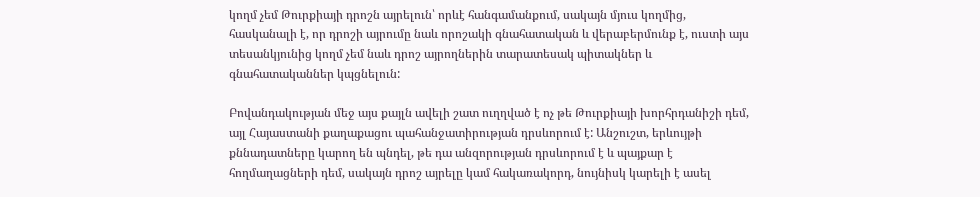կողմ չեմ Թուրքիայի դրոշն այրելուն՝ որևէ հանգամանքում, սակայն մյուս կողմից, հասկանալի է, որ դրոշի այրումը նաև որոշակի գնահատական և վերաբերմունք է, ուստի այս տեսանկյունից կողմ չեմ նաև դրոշ այրողներին տարատեսակ պիտակներ և գնահատականներ կպցնելուն:

Բովանդակության մեջ այս քայլն ավելի շատ ուղղված է ոչ թե Թուրքիայի խորհրդանիշի դեմ, այլ Հայաստանի քաղաքացու պահանջատիրության դրսևորում է: Անշուշտ, երևույթի քննադատները կարող են պնդել, թե դա անզորության դրսևորում է և պայքար է հողմաղացների դեմ, սակայն դրոշ այրելը կամ հակառակորդ, նույնիսկ կարելի է ասել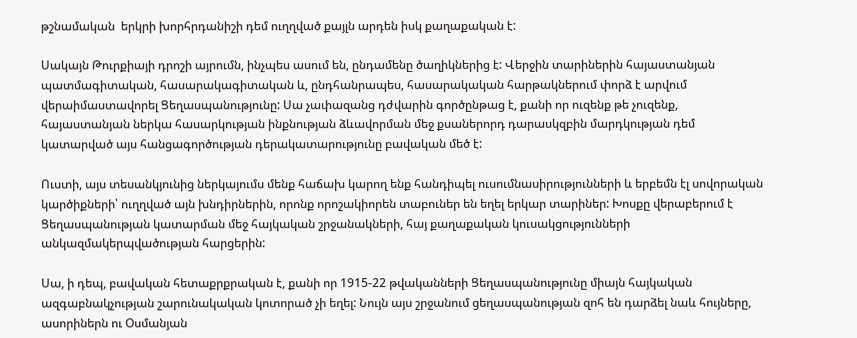թշնամական  երկրի խորհրդանիշի դեմ ուղղված քայլն արդեն իսկ քաղաքական է:

Սակայն Թուրքիայի դրոշի այրումն, ինչպես ասում են, ընդամենը ծաղիկներից է: Վերջին տարիներին հայաստանյան պատմագիտական, հասարակագիտական և, ընդհանրապես, հասարակական հարթակներում փորձ է արվում վերաիմաստավորել Ցեղասպանությունը: Սա չափազանց դժվարին գործընթաց է, քանի որ ուզենք թե չուզենք, հայաստանյան ներկա հասարկության ինքնության ձևավորման մեջ քսաներորդ դարասկզբին մարդկության դեմ կատարված այս հանցագործության դերակատարությունը բավական մեծ է:

Ուստի, այս տեսանկյունից ներկայումս մենք հաճախ կարող ենք հանդիպել ուսումնասիրությունների և երբեմն էլ սովորական կարծիքների՝ ուղղված այն խնդիրներին, որոնք որոշակիորեն տաբուներ են եղել երկար տարիներ: Խոսքը վերաբերում է Ցեղասպանության կատարման մեջ հայկական շրջանակների, հայ քաղաքական կուսակցությունների անկազմակերպվածության հարցերին:

Սա, ի դեպ, բավական հետաքրքրական է, քանի որ 1915-22 թվականների Ցեղասպանությունը միայն հայկական ազգաբնակչության շարունակական կոտորած չի եղել: Նույն այս շրջանում ցեղասպանության զոհ են դարձել նաև հույները, ասորիներն ու Օսմանյան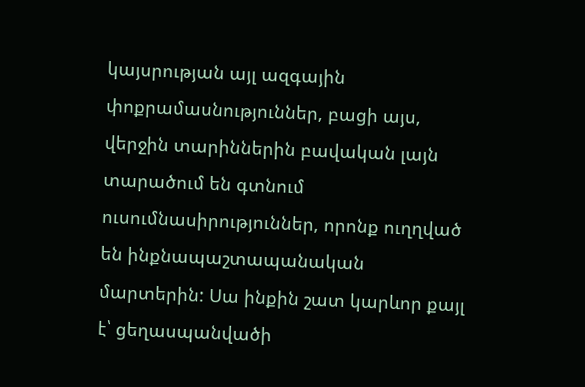կայսրության այլ ազգային փոքրամասնություններ, բացի այս, վերջին տարիններին բավական լայն տարածում են գտնում ուսումնասիրություններ, որոնք ուղղված են ինքնապաշտապանական մարտերին: Սա ինքին շատ կարևոր քայլ է՝ ցեղասպանվածի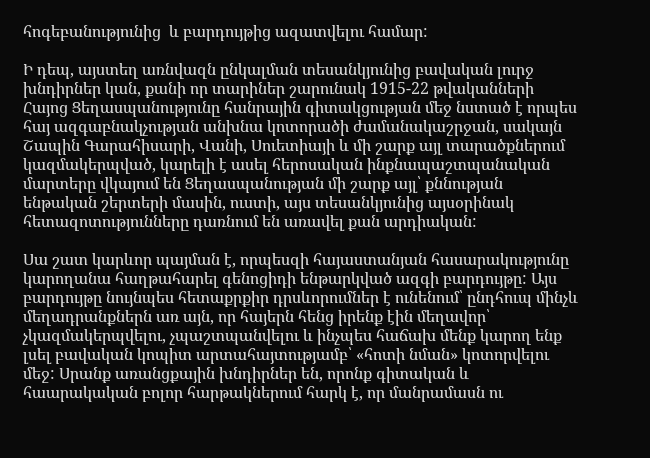հոգեբանությունից  և բարդույթից ազատվելու համար:

Ի դեպ, այստեղ առնվազն ընկալման տեսանկյունից բավական լուրջ խնդիրներ կան, քանի որ տարիներ շարունակ 1915-22 թվականների Հայոց Ցեղասպանությունը հանրային գիտակցության մեջ նստած է որպես հայ ազգաբնակչության անխնա կոտորածի ժամանակաշրջան, սակայն  Շապին Գարահիսարի, Վանի, Սուետիայի և մի շարք այլ տարածքներում կազմակերպված, կարելի է ասել հերոսական ինքնապաշտպանական մարտերը վկայում են Ցեղասպանության մի շարք այլ՝ քննության ենթական շերտերի մասին, ուստի, այս տեսանկյունից այսօրինակ հետազոտությունները դառնում են առավել քան արդիական:

Սա շատ կարևոր պայման է, որպեսզի հայաստանյան հասարակությունը կարողանա հաղթահարել գենոցիդի ենթարկված ազգի բարդույթը: Այս բարդույթը նույնպես հետաքրքիր դրսևորումներ է ունենում՝ ընդհուպ մինչև մեղադրանքներն առ այն, որ հայերն հենց իրենք էին մեղավոր՝ չկազմակերպվելու, չպաշտպանվելու և ինչպես հաճախ մենք կարող ենք լսել բավական կոպիտ արտահայտությամբ՝ «հոտի նման» կոտորվելու մեջ: Սրանք առանցքային խնդիրներ են, որոնք գիտական և հաարակական բոլոր հարթակներում հարկ է, որ մանրամասն ու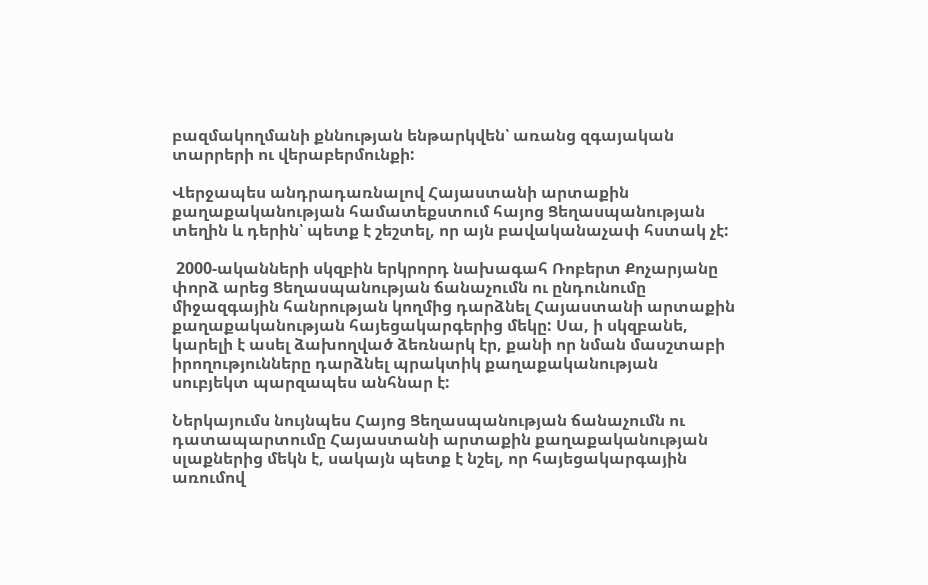բազմակողմանի քննության ենթարկվեն՝ առանց զգայական տարրերի ու վերաբերմունքի:

Վերջապես անդրադառնալով Հայաստանի արտաքին քաղաքականության համատեքստում հայոց Ցեղասպանության տեղին և դերին՝ պետք է շեշտել, որ այն բավականաչափ հստակ չէ:

 2000-ականների սկզբին երկրորդ նախագահ Ռոբերտ Քոչարյանը փորձ արեց Ցեղասպանության ճանաչումն ու ընդունումը միջազգային հանրության կողմից դարձնել Հայաստանի արտաքին քաղաքականության հայեցակարգերից մեկը: Սա, ի սկզբանե, կարելի է ասել ձախողված ձեռնարկ էր, քանի որ նման մասշտաբի իրողությունները դարձնել պրակտիկ քաղաքականության սուբյեկտ պարզապես անհնար է:

Ներկայումս նույնպես Հայոց Ցեղասպանության ճանաչումն ու դատապարտումը Հայաստանի արտաքին քաղաքականության սլաքներից մեկն է, սակայն պետք է նշել, որ հայեցակարգային առումով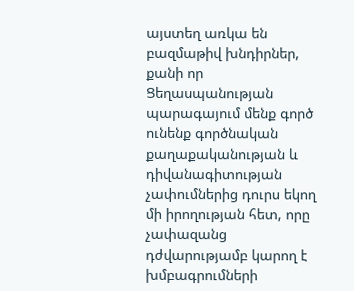այստեղ առկա են բազմաթիվ խնդիրներ, քանի որ Ցեղասպանության պարագայում մենք գործ ունենք գործնական քաղաքականության և դիվանագիտության չափումներից դուրս եկող մի իրողության հետ, որը չափազանց դժվարությամբ կարող է խմբագրումների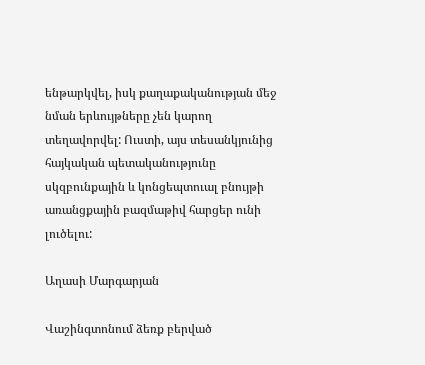ենթարկվել, իսկ քաղաքականության մեջ նման երևույթները չեն կարող տեղավորվել: Ուստի, այս տեսանկյունից հայկական պետականությունը սկզբունքային և կոնցեպտուալ բնույթի առանցքային բազմաթիվ հարցեր ունի լուծելու:

Աղասի Մարգարյան

Վաշինգտոնում ձեռք բերված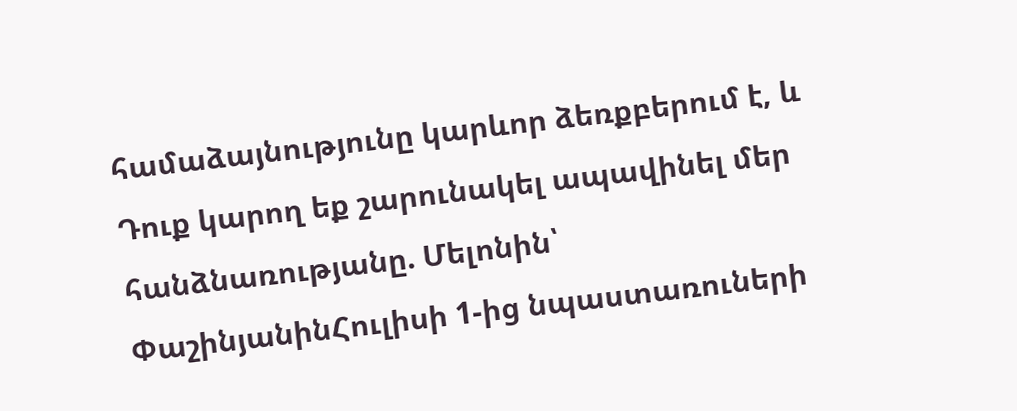համաձայնությունը կարևոր ձեռքբերում է, և Դուք կարող եք շարունակել ապավինել մեր հանձնառությանը. Մելոնին՝ ՓաշինյանինՀուլիսի 1-ից նպաստառուների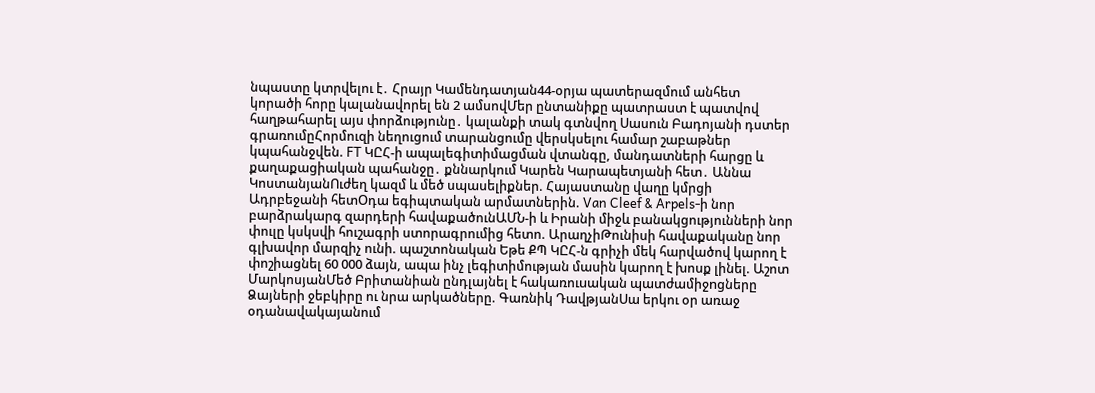նպաստը կտրվելու է․ Հրայր Կամենդատյան44-օրյա պատերազմում անհետ կորածի հորը կալանավորել են 2 ամսովՄեր ընտանիքը պատրաստ է պատվով հաղթահարել այս փորձությունը․ կալանքի տակ գտնվող Սասուն Բադոյանի դստեր գրառումըՀորմուզի նեղուցում տարանցումը վերսկսելու համար շաբաթներ կպահանջվեն. FT ԿԸՀ-ի ապալեգիտիմացման վտանգը, մանդատների հարցը և քաղաքացիական պահանջը․ քննարկում Կարեն Կարապետյանի հետ․ Աննա ԿոստանյանՈւժեղ կազմ և մեծ սպասելիքներ. Հայաստանը վաղը կմրցի Ադրբեջանի հետՕդա եգիպտական արմատներին. Van Cleef & Arpels-ի նոր բարձրակարգ զարդերի հավաքածունԱՄՆ-ի և Իրանի միջև բանակցությունների նոր փուլը կսկսվի հուշագրի ստորագրումից հետո. ԱրաղչիԹունիսի հավաքականը նոր գլխավոր մարզիչ ունի. պաշտոնական Եթե ՔՊ ԿԸՀ-ն գրիչի մեկ հարվածով կարող է փոշիացնել 60 000 ձայն, ապա ինչ լեգիտիմության մասին կարող է խոսք լինել. Աշոտ ՄարկոսյանՄեծ Բրիտանիան ընդլայնել է հակառուuական պատժամիջnցները Ձայների ջեբկիրը ու նրա արկածները. Գառնիկ ԴավթյանՍա երկու օր առաջ օդանավակայանում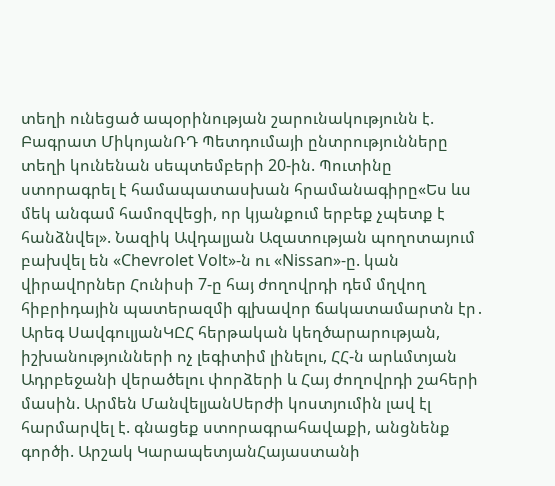տեղի ունեցած ապօրինության շարունակությունն է. Բագրատ ՄիկոյանՌԴ Պետդումայի ընտրությունները տեղի կունենան սեպտեմբերի 20-ին. Պուտինը ստորագրել է համապատասխան հրամանագիրը«Ես ևս մեկ անգամ համոզվեցի, որ կյանքում երբեք չպետք է հանձնվել». Նազիկ Ավդալյան Ազատության պողոտայում բախվել են «Chevrolet Volt»-ն ու «Nissan»-ը. կան վիրավnրներ Հունիսի 7-ը հայ ժողովրդի դեմ մղվող հիբրիդային պատերազմի գլխավոր ճակատամարտն էր․ Արեգ ՍավգուլյանԿԸՀ հերթական կեղծարարության, իշխանությունների ոչ լեգիտիմ լինելու, ՀՀ-ն արևմտյան Ադրբեջանի վերածելու փորձերի և Հայ ժողովրդի շահերի մասին. Արմեն ՄանվելյանՍերժի կոստյումին լավ էլ հարմարվել է. գնացեք ստորագրահավաքի, անցնենք գործի. Արշակ ԿարապետյանՀայաստանի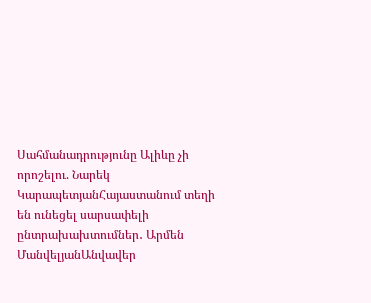Սահմանադրությունը Ալիևը չի որոշելու. Նարեկ ԿարապետյանՀայաստանում տեղի են ունեցել սարսափելի ընտրախախտումներ․ Արմեն ՄանվելյանԱնվավեր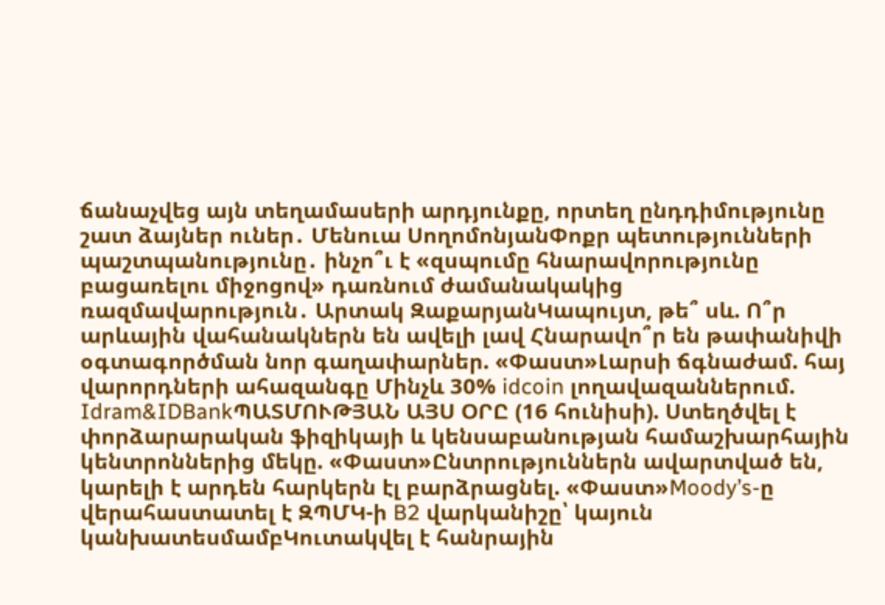ճանաչվեց այն տեղամասերի արդյունքը, որտեղ ընդդիմությունը շատ ձայներ ուներ․ Մենուա ՍողոմոնյանՓոքր պետությունների պաշտպանությունը․ ինչո՞ւ է «զսպումը հնարավորությունը բացառելու միջոցով» դառնում ժամանակակից ռազմավարություն․ Արտակ ԶաքարյանԿապույտ, թե՞ սև. Ո՞ր արևային վահանակներն են ավելի լավ Հնարավո՞ր են թափանիվի օգտագործման նոր գաղափարներ. «Փաստ»Լարսի ճգնաժամ. հայ վարորդների ահազանգը Մինչև 30% idcoin լողավազաններում. Idram&IDBankՊԱՏՄՈՒԹՅԱՆ ԱՅՍ ՕՐԸ (16 հունիսի). Ստեղծվել է փորձարարական ֆիզիկայի և կենսաբանության համաշխարհային կենտրոններից մեկը. «Փաստ»Ընտրություններն ավարտված են, կարելի է արդեն հարկերն էլ բարձրացնել. «Փաստ»Moody’s-ը վերահաստատել է ԶՊՄԿ-ի B2 վարկանիշը՝ կայուն կանխատեսմամբԿուտակվել է հանրային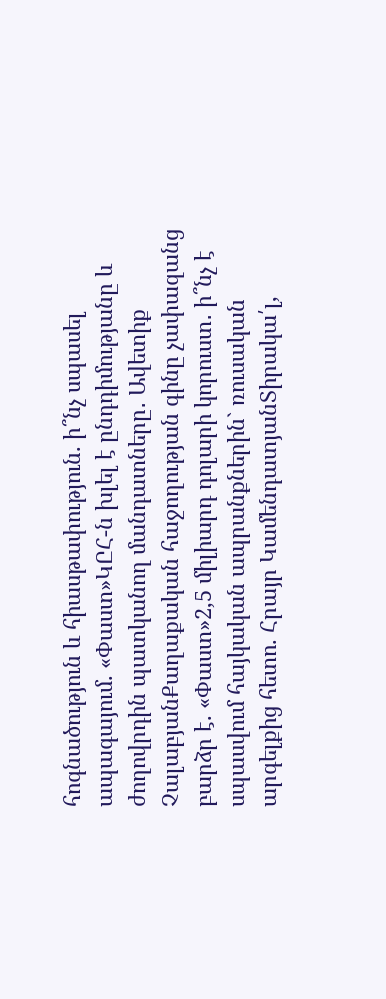հոգնածություն և հիասթափություն. ի՞նչ սպասել ապագայում. «Փաստ»ԿԸՀ-ն խլել է ընդդիմությանը և ժողովրդին պատկանող մանդատները․ Ավետիք ՉալաբյանՔաղաքական հաջողության գինը չափազանց բարձր է. «Փաստ»2,5 միլիարդ դոլարի կորուստ․ ի՞նչ է սպասվում հայկական ապրանքներին` ռուսական արգելքից հետո. Հրայր ԿամենդատյանՏիրակա՛լ,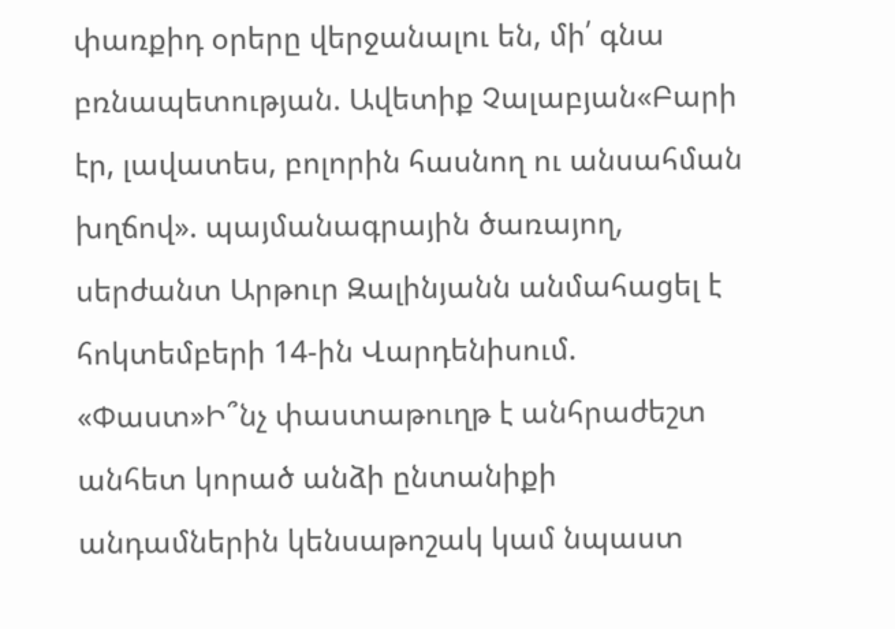փառքիդ օրերը վերջանալու են, մի՛ գնա բռնապետության. Ավետիք Չալաբյան«Բարի էր, լավատես, բոլորին հասնող ու անսահման խղճով». պայմանագրային ծառայող, սերժանտ Արթուր Զալինյանն անմահացել է հոկտեմբերի 14-ին Վարդենիսում. «Փաստ»Ի՞նչ փաստաթուղթ է անհրաժեշտ անհետ կորած անձի ընտանիքի անդամներին կենսաթոշակ կամ նպաստ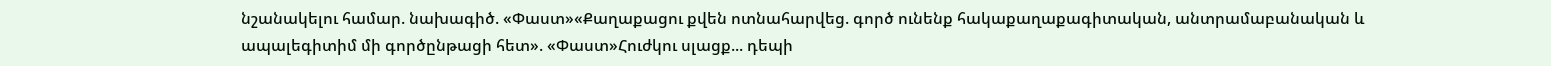նշանակելու համար. նախագիծ. «Փաստ»«Քաղաքացու քվեն ոտնահարվեց. գործ ունենք հակաքաղաքագիտական, անտրամաբանական և ապալեգիտիմ մի գործընթացի հետ». «Փաստ»Հուժկու սլացք... դեպի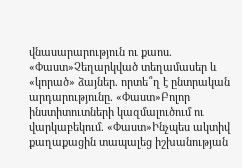վնասարարություն ու քաոս. «Փաստ»Չեղարկված տեղամասեր և «կորած» ձայներ. որտե՞ղ է ընտրական արդարությունը. «Փաստ»Բոլոր ինստիտուտների կազմալուծում ու վարկաբեկում. «Փաստ»Ինչպես ակտիվ քաղաքացին տապալեց իշխանության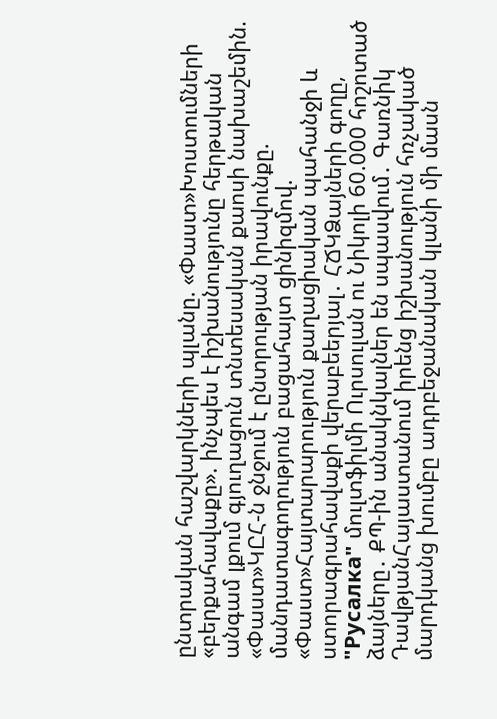ընտրական հաշվարկների պլանը. «Փաստ»Խոստումների «բերքահավաքը». ինչպես է իշխանությունը հերթական անգամ լքում գյուղացուն տնտեսական քաոսի նախաշեմին. «Փաստ»ԿԸՀ-ն ջնջում է ընտրության իրավունքը. մանդատագողություն բացահայտ ցինիզմով. «Փաստ»Հայտարարություն քաղացիական պահանջի և ստորագրահավաքի վերաբեերյալ․ ՀՃԿՁայների գողը, "Русалка" մուլտֆիլմի Ուրսուլան ու Նիկոլի 60.000 հոշոտած ձայները․ ՔՊ-ին անակնկալներ են սպասվում․ Գառնիկ ԴավթյանՀայաստանում իրենց իշխանություն հռչակած մարդկանց խումբը ադրբեջանական կլանի մի մասն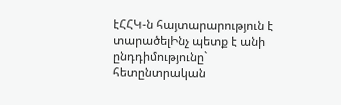էՀՀԿ-ն հայտարարություն է տարածելԻնչ պետք է անի ընդդիմությունը` հետընտրական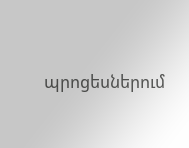պրոցեսներում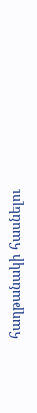հաղթանակի հասնելու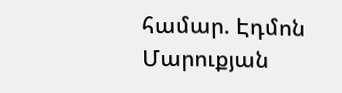համար. Էդմոն Մարուքյան